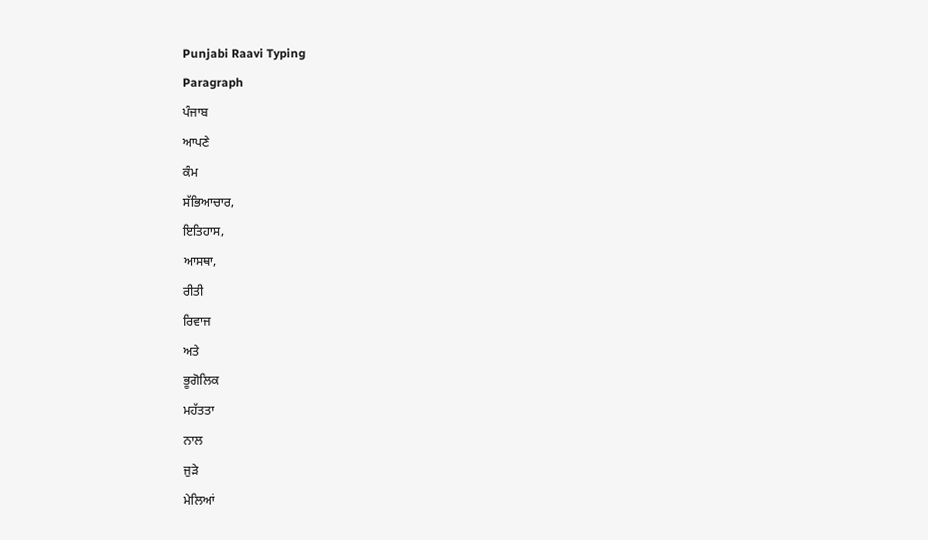Punjabi Raavi Typing
Paragraph
ਪੰਜਾਬ
ਆਪਣੇ
ਕੰਮ
ਸੱਭਿਆਚਾਰ,
ਇਤਿਹਾਸ,
ਆਸਥਾ,
ਰੀਤੀ
ਰਿਵਾਜ
ਅਤੇ
ਭੂਗੋਲਿਕ
ਮਹੱਤਤਾ
ਨਾਲ
ਜੁੜੇ
ਮੇਲਿਆਂ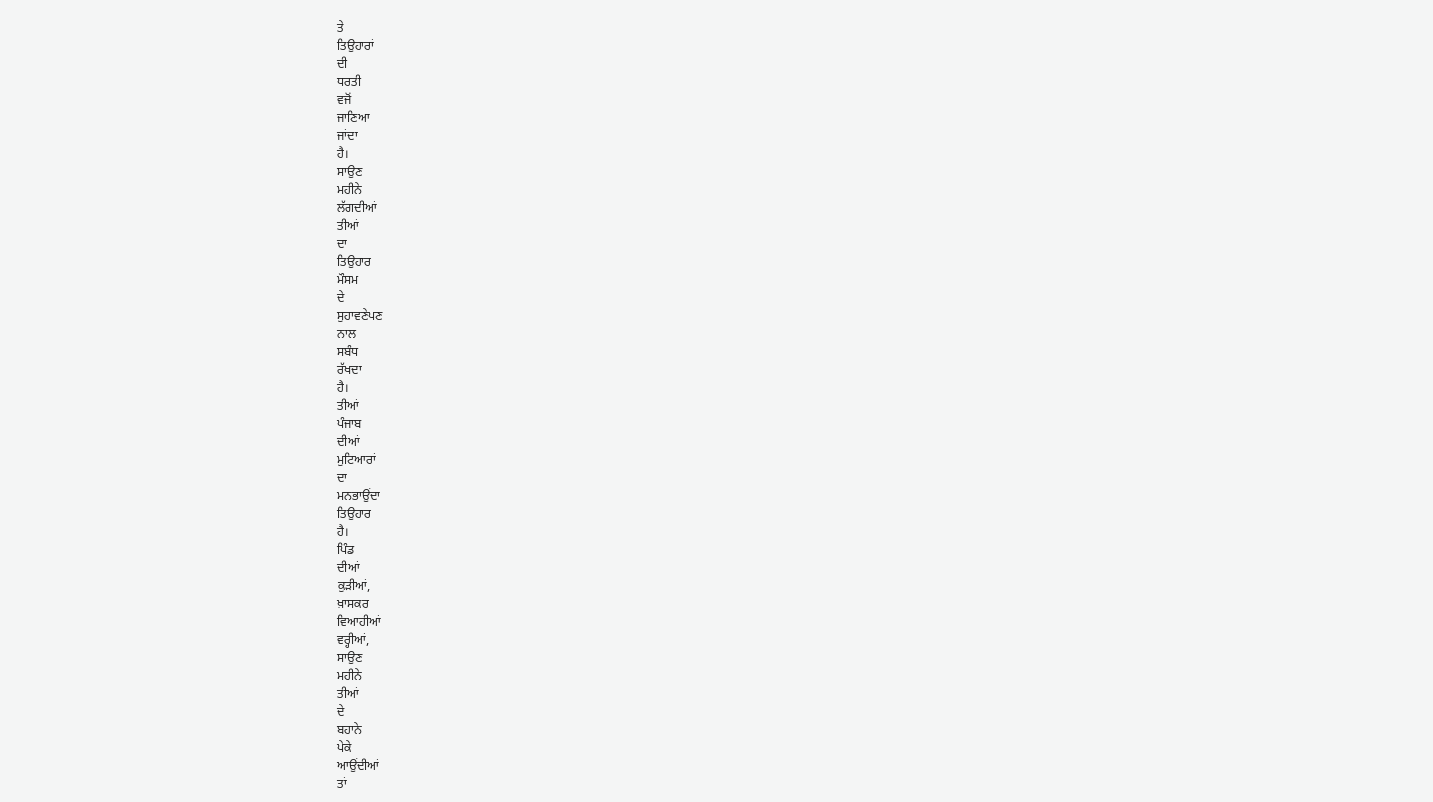ਤੇ
ਤਿਉਹਾਰਾਂ
ਦੀ
ਧਰਤੀ
ਵਜੋਂ
ਜਾਣਿਆ
ਜਾਂਦਾ
ਹੈ।
ਸਾਉਣ
ਮਹੀਨੇ
ਲੱਗਦੀਆਂ
ਤੀਆਂ
ਦਾ
ਤਿਉਹਾਰ
ਮੌਸਮ
ਦੇ
ਸੁਹਾਵਣੇਪਣ
ਨਾਲ
ਸਬੰਧ
ਰੱਖਦਾ
ਹੈ।
ਤੀਆਂ
ਪੰਜਾਬ
ਦੀਆਂ
ਮੁਟਿਆਰਾਂ
ਦਾ
ਮਨਭਾਉਂਦਾ
ਤਿਉਹਾਰ
ਹੈ।
ਪਿੰਡ
ਦੀਆਂ
ਕੁੜੀਆਂ,
ਖ਼ਾਸਕਰ
ਵਿਆਹੀਆਂ
ਵਰ੍ਹੀਆਂ,
ਸਾਉਣ
ਮਹੀਨੇ
ਤੀਆਂ
ਦੇ
ਬਹਾਨੇ
ਪੇਕੇ
ਆਉਂਦੀਆਂ
ਤਾਂ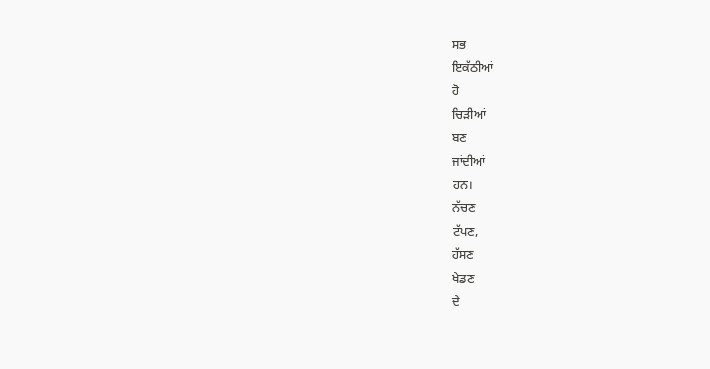ਸਭ
ਇਕੱਠੀਆਂ
ਹੋ
ਚਿੜੀਆਂ
ਬਣ
ਜਾਂਦੀਆਂ
ਹਨ।
ਨੱਚਣ
ਟੱਪਣ,
ਹੱਸਣ
ਖੇਡਣ
ਦੇ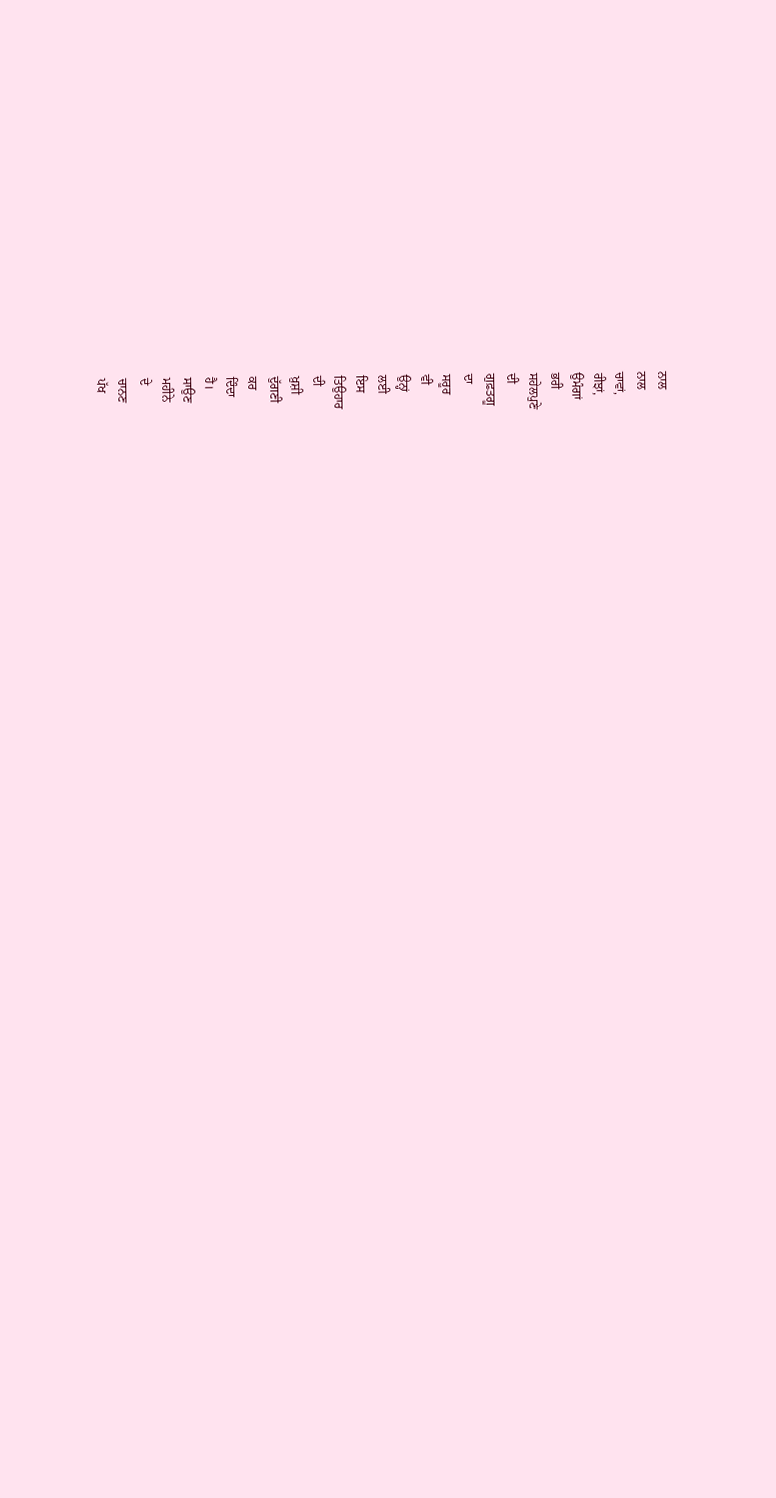ਨਾਲ
ਨਾਲ
ਚਾਵਾਂ,
ਰੀਝਾਂ,
ਉਮੰਗਾਂ
ਭਰੀ
ਸਹੇਲਪੁਣੇ
ਦੀ
ਗੁਫ਼ਤਗੂ
ਦਾ
ਸਰੂਰ
ਵੀ
ਉਨ੍ਹਾਂ
ਲਈ
ਇਸ
ਤਿਉਹਾਰ
ਦੀ
ਖ਼ੁਸ਼ੀ
ਦੁੱਗਣੀ
ਕਰ
ਦਿੰਦਾ
ਹੈ।
ਸਾਉਣ
ਮਹੀਨੇ
ਦੇ
ਚਾਨਣ
ਪੱਖ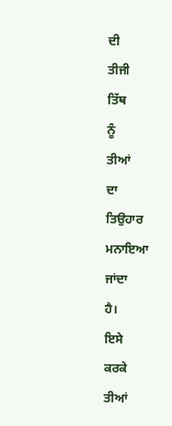ਦੀ
ਤੀਜੀ
ਤਿੱਥ
ਨੂੰ
ਤੀਆਂ
ਦਾ
ਤਿਉਹਾਰ
ਮਨਾਇਆ
ਜਾਂਦਾ
ਹੈ।
ਇਸੇ
ਕਰਕੇ
ਤੀਆਂ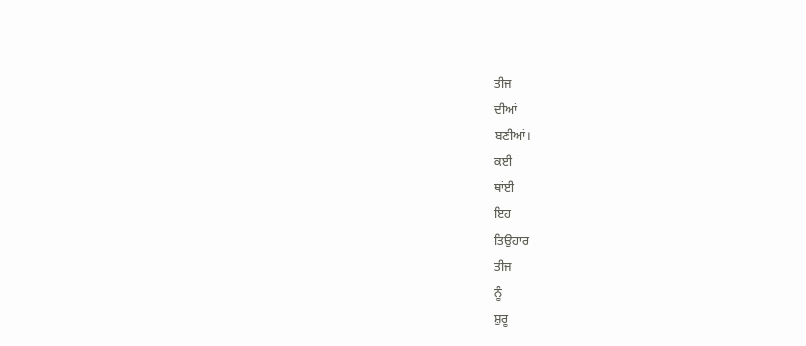ਤੀਜ
ਦੀਆਂ
ਬਣੀਆਂ।
ਕਈ
ਥਾਂਈ
ਇਹ
ਤਿਉਹਾਰ
ਤੀਜ
ਨੂੰ
ਸ਼ੁਰੂ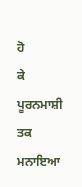ਹੋ
ਕੇ
ਪੂਰਨਮਾਸ਼ੀ
ਤਕ
ਮਨਾਇਆ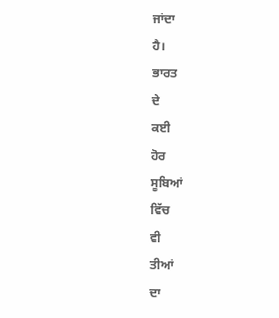ਜਾਂਦਾ
ਹੈ।
ਭਾਰਤ
ਦੇ
ਕਈ
ਹੋਰ
ਸੂਬਿਆਂ
ਵਿੱਚ
ਵੀ
ਤੀਆਂ
ਦਾ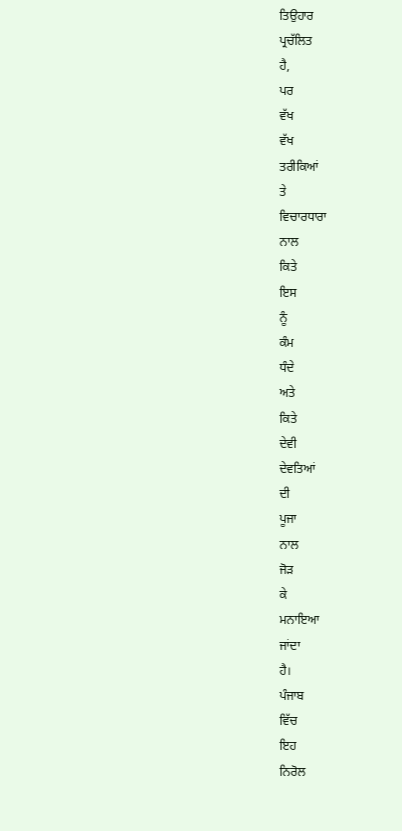ਤਿਉਹਾਰ
ਪ੍ਰਚੱਲਿਤ
ਹੈ,
ਪਰ
ਵੱਖ
ਵੱਖ
ਤਰੀਕਿਆਂ
ਤੇ
ਵਿਚਾਰਧਾਰਾ
ਨਾਲ
ਕਿਤੇ
ਇਸ
ਨੂੰ
ਕੰਮ
ਧੰਦੇ
ਅਤੇ
ਕਿਤੇ
ਦੇਵੀ
ਦੇਵਤਿਆਂ
ਦੀ
ਪੂਜਾ
ਨਾਲ
ਜੋੜ
ਕੇ
ਮਨਾਇਆ
ਜਾਂਦਾ
ਹੈ।
ਪੰਜਾਬ
ਵਿੱਚ
ਇਹ
ਨਿਰੋਲ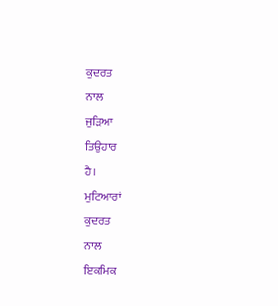ਕੁਦਰਤ
ਨਾਲ
ਜੁੜਿਆ
ਤਿਉਹਾਰ
ਹੈ।
ਮੁਟਿਆਰਾਂ
ਕੁਦਰਤ
ਨਾਲ
ਇਕਮਿਕ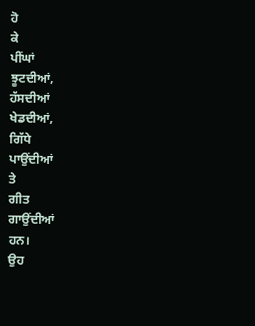ਹੋ
ਕੇ
ਪੀਂਘਾਂ
ਝੂਟਦੀਆਂ,
ਹੱਸਦੀਆਂ
ਖੇਡਦੀਆਂ,
ਗਿੱਧੇ
ਪਾਉਂਦੀਆਂ
ਤੇ
ਗੀਤ
ਗਾਉਂਦੀਆਂ
ਹਨ।
ਉਹ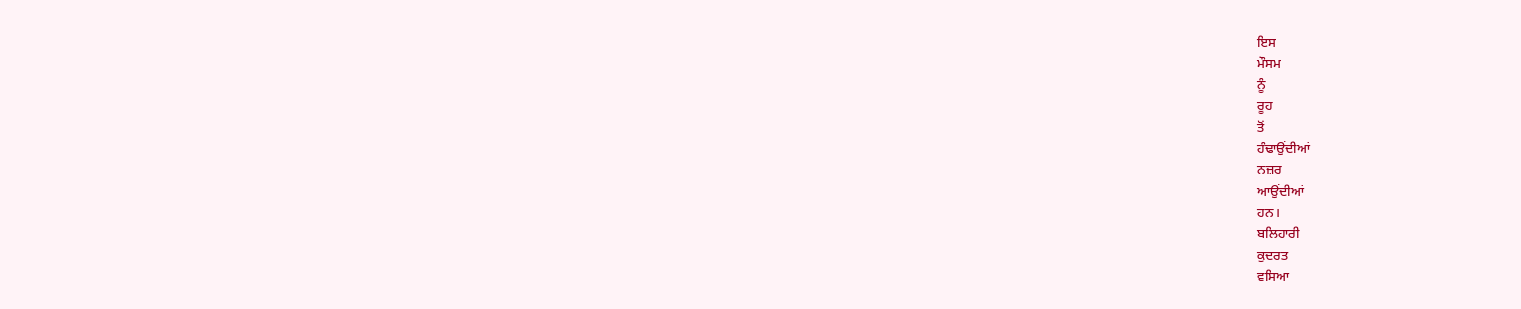ਇਸ
ਮੌਸਮ
ਨੂੰ
ਰੂਹ
ਤੋਂ
ਹੰਢਾਉਂਦੀਆਂ
ਨਜ਼ਰ
ਆਉਂਦੀਆਂ
ਹਨ।
ਬਲਿਹਾਰੀ
ਕੁਦਰਤ
ਵਸਿਆ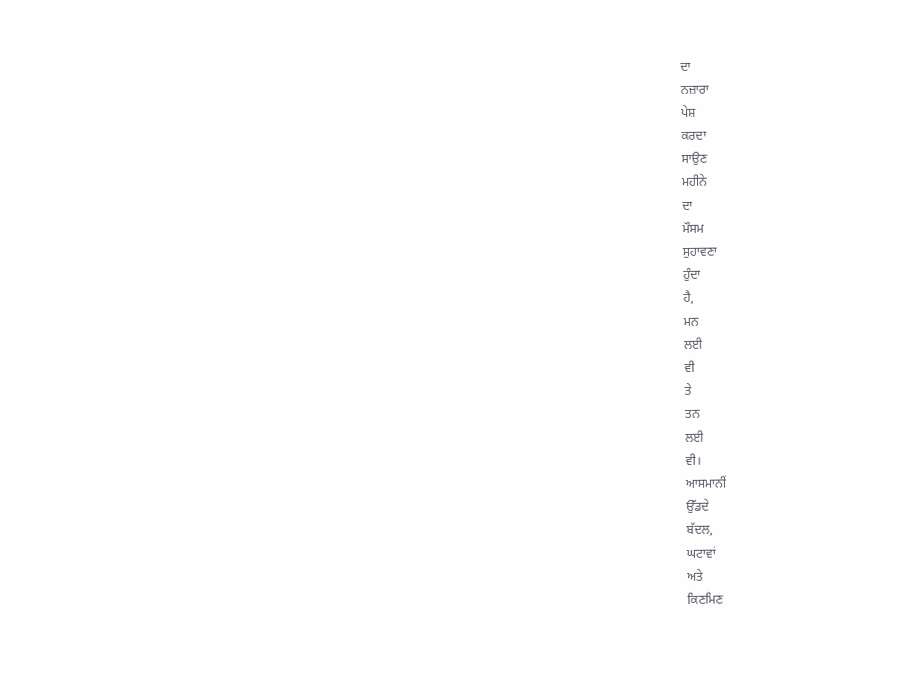ਦਾ
ਨਜ਼ਾਰਾ
ਪੇਸ਼
ਕਰਦਾ
ਸਾਉਣ
ਮਹੀਨੇ
ਦਾ
ਮੌਸਮ
ਸੁਹਾਵਣਾ
ਹੁੰਦਾ
ਹੈ,
ਮਨ
ਲਈ
ਵੀ
ਤੇ
ਤਨ
ਲਈ
ਵੀ।
ਆਸਮਾਨੀਂ
ਉੱਡਦੇ
ਬੱਦਲ,
ਘਟਾਵਾਂ
ਅਤੇ
ਕਿਣਮਿਣ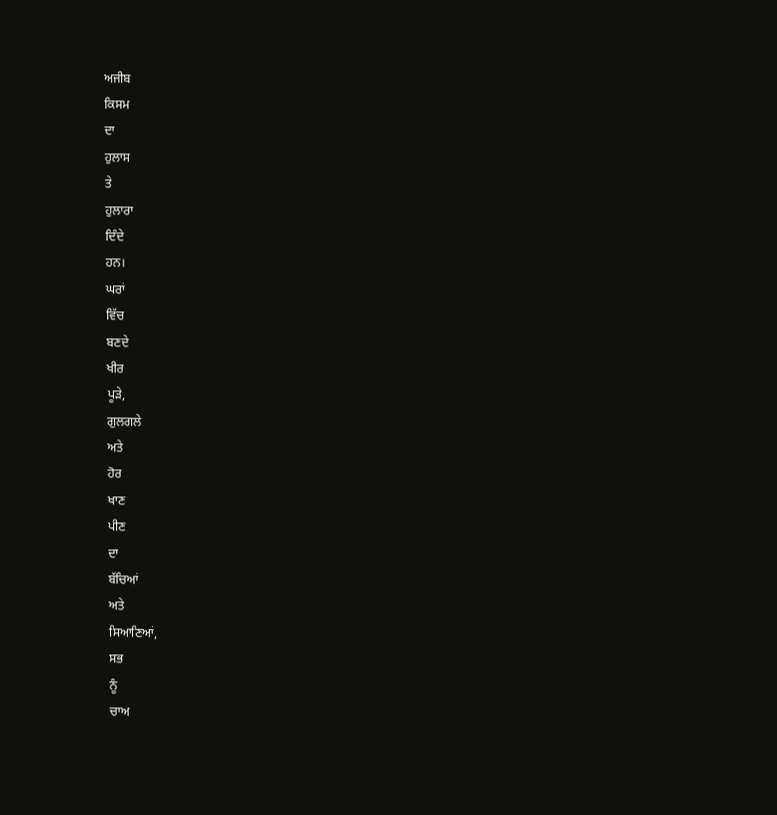ਅਜੀਬ
ਕਿਸਮ
ਦਾ
ਹੁਲਾਸ
ਤੇ
ਹੁਲਾਰਾ
ਦਿੰਦੇ
ਹਨ।
ਘਰਾਂ
ਵਿੱਚ
ਬਣਦੇ
ਖੀਰ
ਪੂੜੇ,
ਗੁਲਗਲੇ
ਅਤੇ
ਹੋਰ
ਖਾਣ
ਪੀਣ
ਦਾ
ਬੱਚਿਆਂ
ਅਤੇ
ਸਿਆਣਿਆਂ,
ਸਭ
ਨੂੰ
ਚਾਅ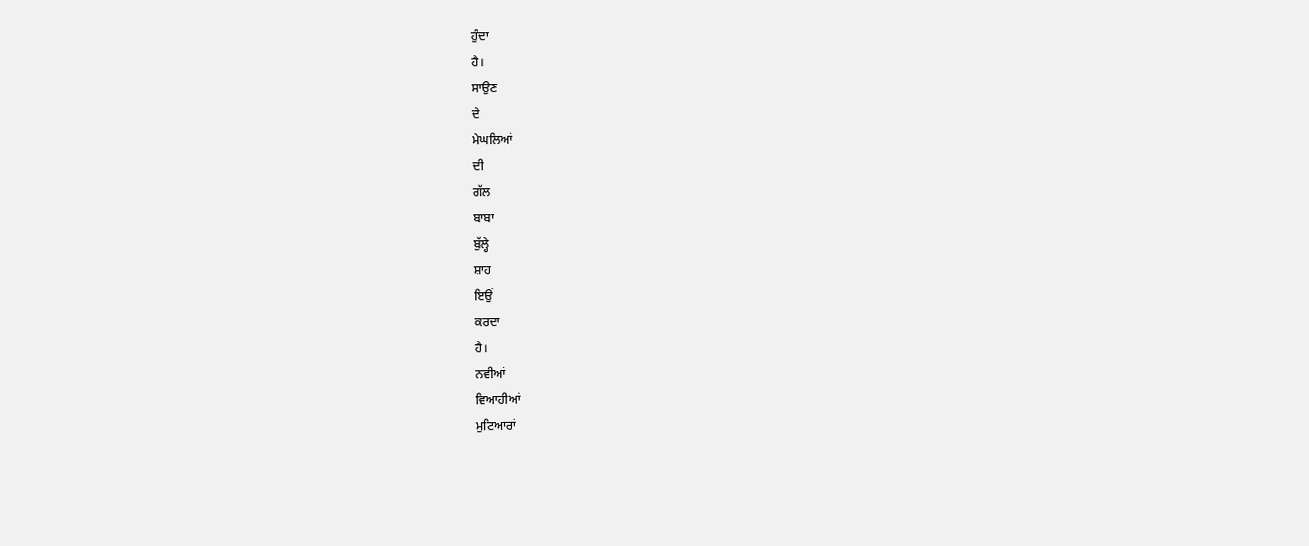ਹੁੰਦਾ
ਹੈ।
ਸਾਉਣ
ਦੇ
ਮੇਘਲਿਆਂ
ਦੀ
ਗੱਲ
ਬਾਬਾ
ਬੁੱਲ੍ਹੇ
ਸ਼ਾਹ
ਇਉਂ
ਕਰਦਾ
ਹੈ।
ਨਵੀਆਂ
ਵਿਆਹੀਆਂ
ਮੁਟਿਆਰਾਂ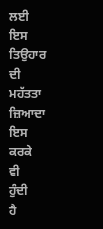ਲਈ
ਇਸ
ਤਿਉਹਾਰ
ਦੀ
ਮਹੱਤਤਾ
ਜ਼ਿਆਦਾ
ਇਸ
ਕਰਕੇ
ਵੀ
ਹੁੰਦੀ
ਹੈ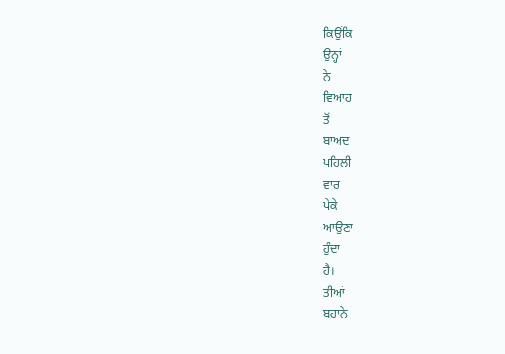ਕਿਉਂਕਿ
ਉਨ੍ਹਾਂ
ਨੇ
ਵਿਆਹ
ਤੋਂ
ਬਾਅਦ
ਪਹਿਲੀ
ਵਾਰ
ਪੇਕੇ
ਆਉਣਾ
ਹੁੰਦਾ
ਹੈ।
ਤੀਆਂ
ਬਹਾਨੇ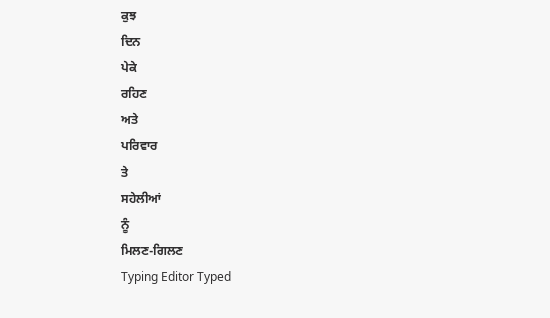ਕੁਝ
ਦਿਨ
ਪੇਕੇ
ਰਹਿਣ
ਅਤੇ
ਪਰਿਵਾਰ
ਤੇ
ਸਹੇਲੀਆਂ
ਨੂੰ
ਮਿਲਣ-ਗਿਲਣ
Typing Editor Typed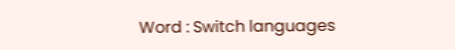Word : Switch languages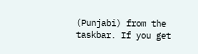(Punjabi) from the taskbar. If you get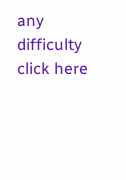any difficulty click here